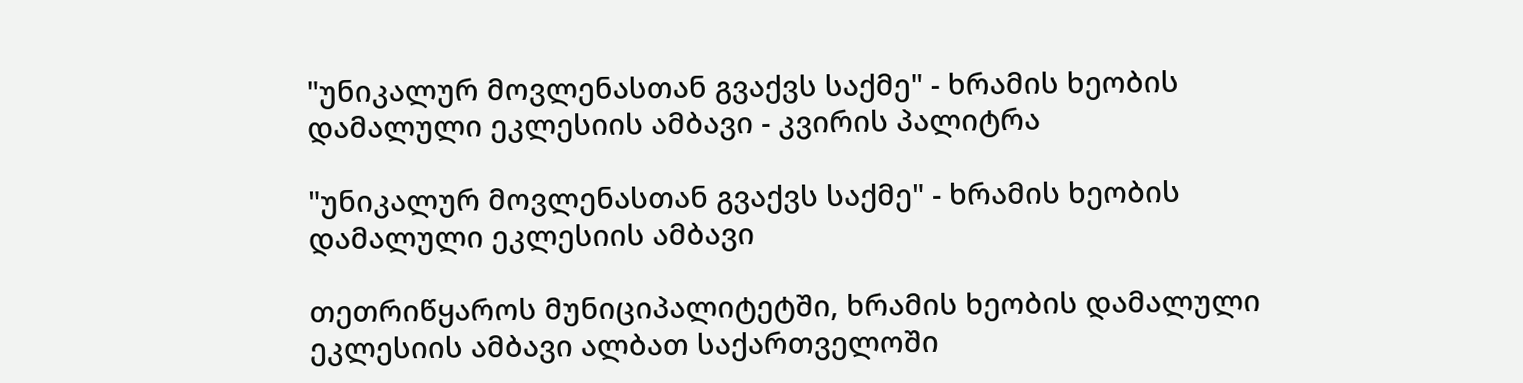"უნიკალურ მოვლენასთან გვაქვს საქმე" - ხრამის ხეობის დამალული ეკლესიის ამბავი - კვირის პალიტრა

"უნიკალურ მოვლენასთან გვაქვს საქმე" - ხრამის ხეობის დამალული ეკლესიის ამბავი

თეთრიწყაროს მუნიციპალიტეტში, ხრამის ხეობის დამალული ეკლესიის ამბავი ალბათ საქართველოში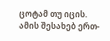ცოტამ თუ იცის. ამის შესახებ ერთ-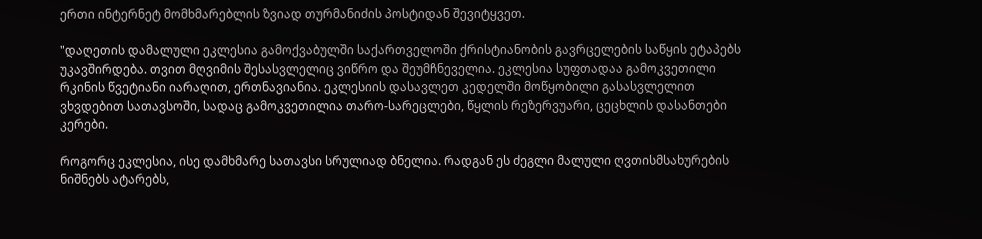ერთი ინტერნეტ მომხმარებლის ზვიად თურმანიძის პოსტიდან შევიტყვეთ.

"დაღეთის დამალული ეკლესია გამოქვაბულში საქართველოში ქრისტიანობის გავრცელების საწყის ეტაპებს უკავშირდება. თვით მღვიმის შესასვლელიც ვიწრო და შეუმჩნეველია. ეკლესია სუფთადაა გამოკვეთილი რკინის წვეტიანი იარაღით, ერთნავიანია. ეკლესიის დასავლეთ კედელში მოწყობილი გასასვლელით ვხვდებით სათავსოში, სადაც გამოკვეთილია თარო-სარეცლები, წყლის რეზერვუარი, ცეცხლის დასანთები კერები.

როგორც ეკლესია, ისე დამხმარე სათავსი სრულიად ბნელია. რადგან ეს ძეგლი მალული ღვთისმსახურების ნიშნებს ატარებს,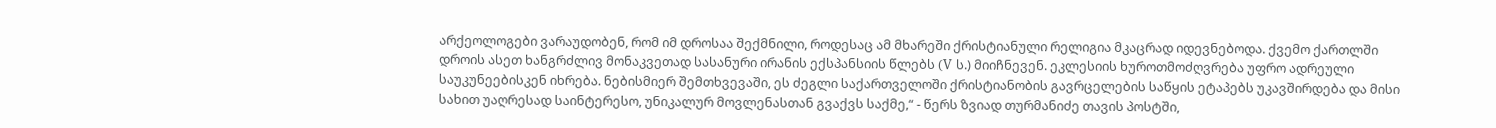არქეოლოგები ვარაუდობენ, რომ იმ დროსაა შექმნილი, როდესაც ამ მხარეში ქრისტიანული რელიგია მკაცრად იდევნებოდა. ქვემო ქართლში დროის ასეთ ხანგრძლივ მონაკვეთად სასანური ირანის ექსპანსიის წლებს (V ს.) მიიჩნევენ. ეკლესიის ხუროთმოძღვრება უფრო ადრეული საუკუნეებისკენ იხრება. ნებისმიერ შემთხვევაში, ეს ძეგლი საქართველოში ქრისტიანობის გავრცელების საწყის ეტაპებს უკავშირდება და მისი სახით უაღრესად საინტერესო, უნიკალურ მოვლენასთან გვაქვს საქმე,“ - წერს ზვიად თურმანიძე თავის პოსტში,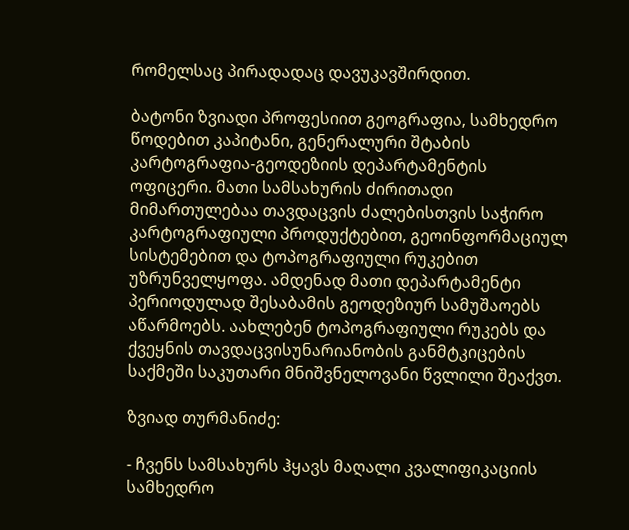რომელსაც პირადადაც დავუკავშირდით.

ბატონი ზვიადი პროფესიით გეოგრაფია, სამხედრო წოდებით კაპიტანი, გენერალური შტაბის კარტოგრაფია-გეოდეზიის დეპარტამენტის ოფიცერი. მათი სამსახურის ძირითადი მიმართულებაა თავდაცვის ძალებისთვის საჭირო კარტოგრაფიული პროდუქტებით, გეოინფორმაციულ სისტემებით და ტოპოგრაფიული რუკებით უზრუნველყოფა. ამდენად მათი დეპარტამენტი პერიოდულად შესაბამის გეოდეზიურ სამუშაოებს აწარმოებს. აახლებენ ტოპოგრაფიული რუკებს და ქვეყნის თავდაცვისუნარიანობის განმტკიცების საქმეში საკუთარი მნიშვნელოვანი წვლილი შეაქვთ.

ზვიად თურმანიძე:

- ჩვენს სამსახურს ჰყავს მაღალი კვალიფიკაციის სამხედრო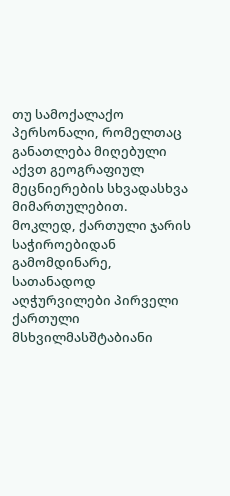თუ სამოქალაქო პერსონალი, რომელთაც განათლება მიღებული აქვთ გეოგრაფიულ მეცნიერების სხვადასხვა მიმართულებით. მოკლედ, ქართული ჯარის საჭიროებიდან გამომდინარე, სათანადოდ აღჭურვილები პირველი ქართული მსხვილმასშტაბიანი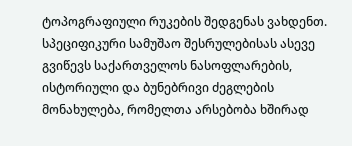ტოპოგრაფიული რუკების შედგენას ვახდენთ. სპეციფიკური სამუშაო შესრულებისას ასევე გვიწევს საქართველოს ნასოფლარების, ისტორიული და ბუნებრივი ძეგლების მონახულება, რომელთა არსებობა ხშირად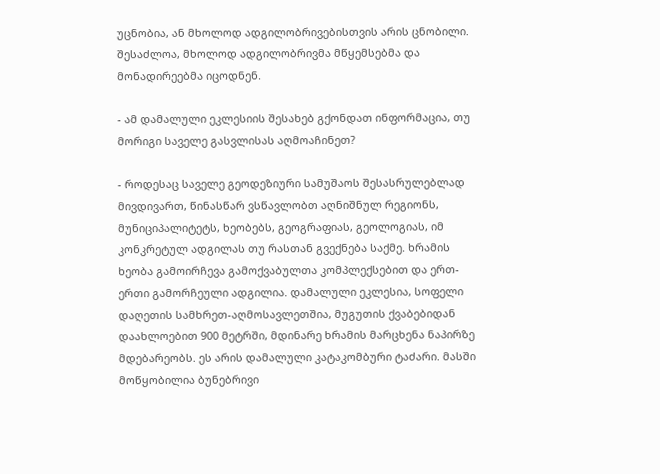უცნობია, ან მხოლოდ ადგილობრივებისთვის არის ცნობილი. შესაძლოა, მხოლოდ ადგილობრივმა მწყემსებმა და მონადირეებმა იცოდნენ.

- ამ დამალული ეკლესიის შესახებ გქონდათ ინფორმაცია, თუ მორიგი საველე გასვლისას აღმოაჩინეთ?

- როდესაც საველე გეოდეზიური სამუშაოს შესასრულებლად მივდივართ, წინასწარ ვსწავლობთ აღნიშნულ რეგიონს, მუნიციპალიტეტს, ხეობებს, გეოგრაფიას, გეოლოგიას, იმ კონკრეტულ ადგილას თუ რასთან გვექნება საქმე. ხრამის ხეობა გამოირჩევა გამოქვაბულთა კომპლექსებით და ერთ-ერთი გამორჩეული ადგილია. დამალული ეკლესია, სოფელი დაღეთის სამხრეთ-აღმოსავლეთშია, მუგუთის ქვაბებიდან დაახლოებით 900 მეტრში, მდინარე ხრამის მარცხენა ნაპირზე მდებარეობს. ეს არის დამალული კატაკომბური ტაძარი. მასში მოწყობილია ბუნებრივი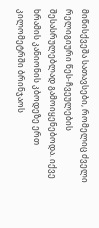მიწისქვეშა სათავსები, რომელიც ძველი რელიგიური წეს-ჩვეულების შესასრულებლად გამოიყენებოდა. იქვე ხრამის კანიონის კბოდეზე ერთ კილომეტრში ბრინჯაოს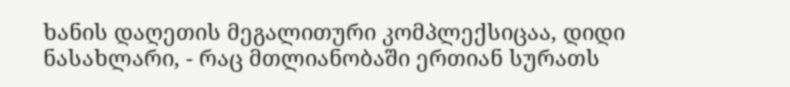ხანის დაღეთის მეგალითური კომპლექსიცაა, დიდი ნასახლარი, - რაც მთლიანობაში ერთიან სურათს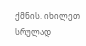ქმნის. იხილეთ სრულად